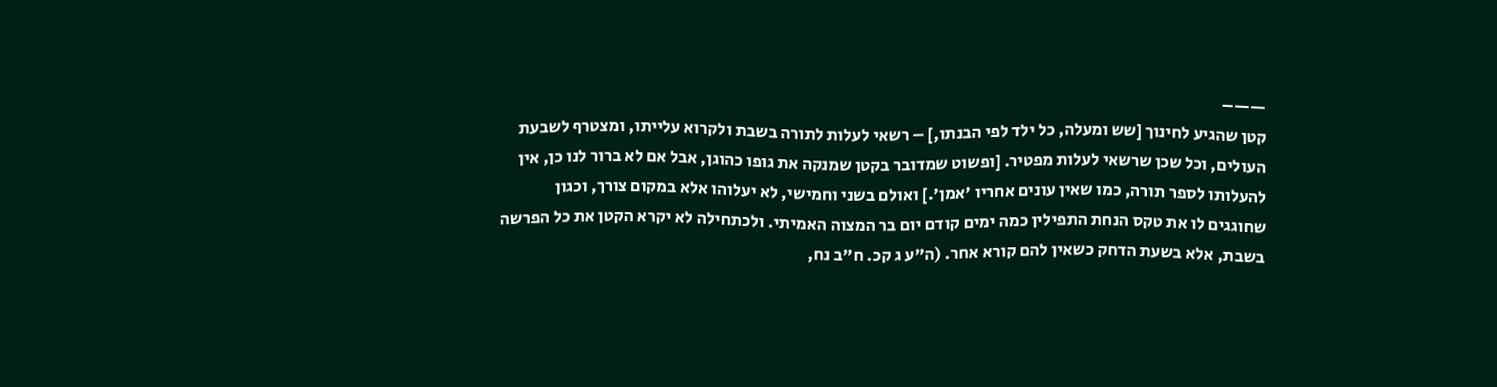——–
קטן שהגיע לחינוך [שש ומעלה, כל ילד לפי הבנתו,] – רשאי לעלות לתורה בשבת ולקרוא עלייתו, ומצטרף לשבעת העולים, וכל שכן שרשאי לעלות מפטיר. [ופשוט שמדובר בקטן שמנקה את גופו כהוגן, אבל אם לא ברור לנו כן, אין להעלותו לספר תורה, כמו שאין עונים אחריו 'אמן'.] ואולם בשני וחמישי, לא יעלוהו אלא במקום צורך, וכגון שחוגגים לו את טקס הנחת התפילין כמה ימים קודם יום בר המצוה האמיתי. ולכתחילה לא יקרא הקטן את כל הפרשה בשבת, אלא בשעת הדחק כשאין להם קורא אחר. (ה"ע ג קכ. ח"ב נח,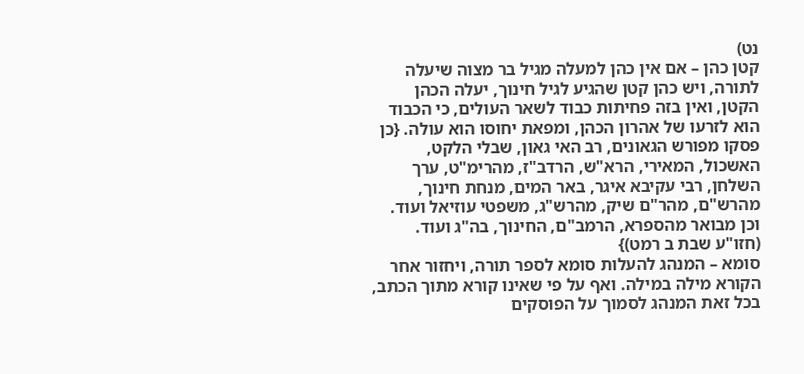נט)
קטן כהן – אם אין כהן למעלה מגיל בר מצוה שיעלה לתורה, ויש כהן קטן שהגיע לגיל חינוך, יעלה הכהן הקטן, ואין בזה פחיתות כבוד לשאר העולים, כי הכבוד הוא לזרעו של אהרון הכהן, ומפאת יחוסו הוא עולה. {כן פסקו מפורש הגאונים, רב האי גאון, שבלי הלקט, האשכול, המאירי, הרא"ש, הרדב"ז, מהרימ"ט, ערך השלחן, רבי עקיבא איגר, באר המים, מנחת חינוך, מהרש"ם, מהר"ם שיק, מהרש"ג, משפטי עוזיאל ועוד. וכן מבואר מהספרא, הרמב"ם, החינוך, בה"ג ועוד. (חזו"ע שבת ב רמט)}
סומא – המנהג להעלות סומא לספר תורה, ויחזור אחר הקורא מילה במילה. ואף על פי שאינו קורא מתוך הכתב, בכל זאת המנהג לסמוך על הפוסקים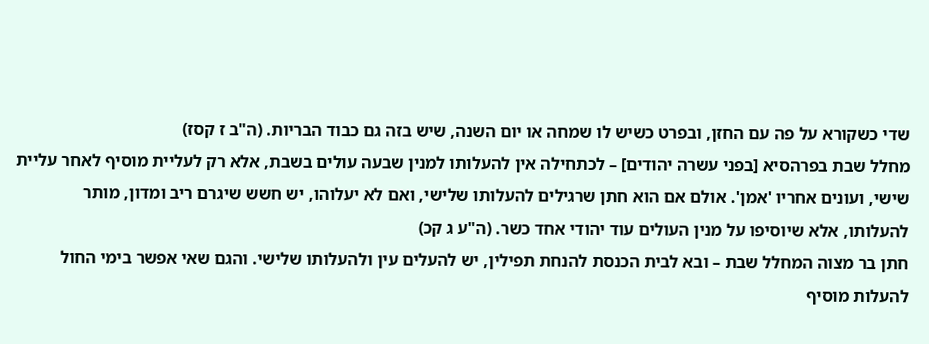שדי כשקורא על פה עם החזן, ובפרט כשיש לו שמחה או יום השנה, שיש בזה גם כבוד הבריות. (ה"ב ז קסז)
מחלל שבת בפרהסיא [בפני עשרה יהודים] – לכתחילה אין להעלותו למנין שבעה עולים בשבת, אלא רק לעליית מוסיף לאחר עליית שישי, ועונים אחריו 'אמן'. אולם אם הוא חתן שרגילים להעלותו שלישי, ואם לא יעלוהו, יש חשש שיגרם ריב ומדון, מותר להעלותו, אלא שיוסיפו על מנין העולים עוד יהודי אחד כשר. (ה"ע ג קכ)
חתן בר מצוה המחלל שבת – ובא לבית הכנסת להנחת תפילין, יש להעלים עין ולהעלותו שלישי. והגם שאי אפשר בימי החול להעלות מוסיף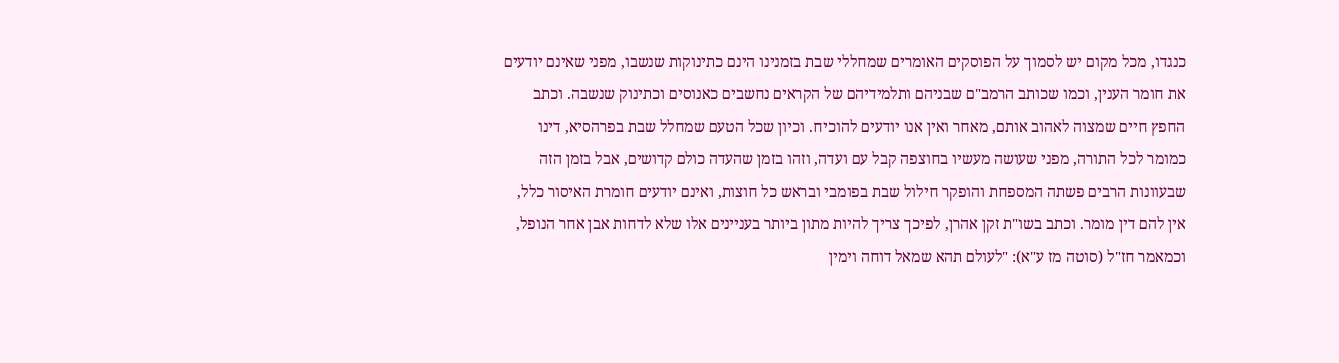כנגדו, מכל מקום יש לסמוך על הפוסקים האומרים שמחללי שבת בזמנינו הינם כתינוקות שנשבו, מפני שאינם יודעים את חומר הענין, וכמו שכותב הרמב"ם שבניהם ותלמידיהם של הקראים נחשבים כאנוסים וכתינוק שנשבה. וכתב החפץ חיים שמצוה לאהוב אותם, מאחר ואין אנו יודעים להוכיח. וכיון שכל הטעם שמחלל שבת בפרהסיא, דינו כמומר לכל התורה, מפני שעושה מעשיו בחוצפה קבל עם ועדה, וזהו בזמן שהעדה כולם קדושים, אבל בזמן הזה שבעוונות הרבים פשתה המספחת והופקר חילול שבת בפומבי ובראש כל חוצות, ואינם יודעים חומרת האיסור כלל, אין להם דין מומר. וכתב בשו"ת זקן אהרן, לפיכך צריך להיות מתון ביותר בעניינים אלו שלא לדחות אבן אחר הנופל, וכמאמר חז"ל (סוטה מז ע"א): "לעולם תהא שמאל דוחה וימין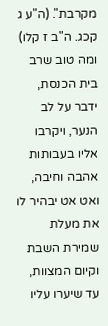מקרבת". (ה"ע ג קכג. ה"ב ז קלו) ומה טוב שרב בית הכנסת, ידבר על לב הנער, ויקרבו אליו בעבותות אהבה וחיבה, ואט אט יבהיר לו את מעלת שמירת השבת וקיום המצוות, עד שיערו עליו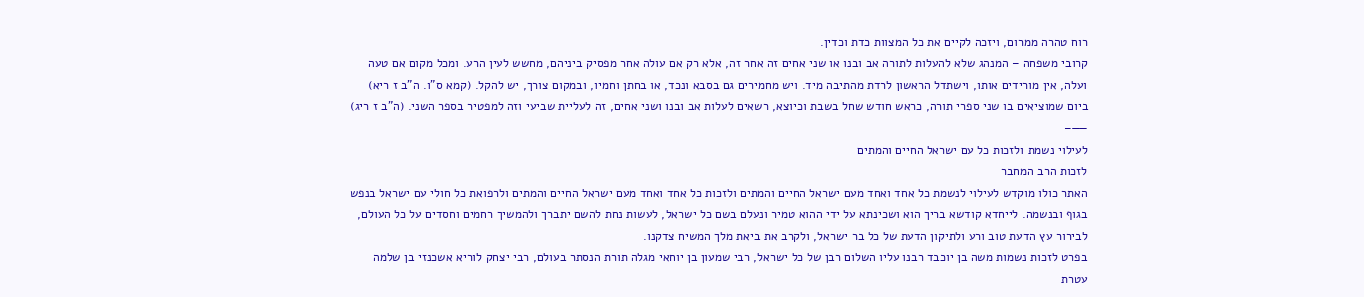רוח טהרה ממרום, ויזכה לקיים את כל המצוות כדת וכדין.
קרובי משפחה – המנהג שלא להעלות לתורה אב ובנו או שני אחים זה אחר זה, אלא רק אם עולה אחר מפסיק ביניהם, מחשש לעין הרע. ומכל מקום אם טעה ועלה, אין מורידים אותו, וישתדל הראשון לרדת מהתיבה מיד. ויש מחמירים גם בסבא ונכד, או בחתן וחמיו, ובמקום צורך, יש להקל. (קמא ס"ו. ה"ב ז ריא)
ביום שמוציאים בו שני ספרי תורה, כראש חודש שחל בשבת וכיוצא, רשאים לעלות אב ובנו ושני אחים, זה לעליית שביעי וזה למפטיר בספר השני. (ה"ב ז ריג)
——–
לעילוי נשמת ולזכות כל עם ישראל החיים והמתים
לזכות הרב המחבר
האתר כולו מוקדש לעילוי לנשמת כל אחד ואחד מעם ישראל החיים והמתים ולזכות כל אחד ואחד מעם ישראל החיים והמתים ולרפואת כל חולי עם ישראל בנפש בגוף ובנשמה. לייחדא קודשא בריך הוא ושכינתא על ידי ההוא טמיר ונעלם בשם כל ישראל, לעשות נחת להשם יתברך ולהמשיך רחמים וחסדים על כל העולם, לבירור עץ הדעת טוב ורע ולתיקון הדעת של כל בר ישראל, ולקרב את ביאת מלך המשיח צדקנו.
בפרט לזכות נשמות משה בן יוכבד רבנו עליו השלום רבן של כל ישראל, רבי שמעון בן יוחאי מגלה תורת הנסתר בעולם, רבי יצחק לוריא אשכנזי בן שלמה עטרת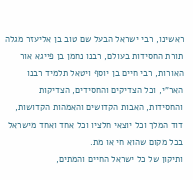ראשינו, רבי ישראל הבעל שם טוב בן אליעזר מגלה תורת החסידות בעולם, רבנו נחמן בן פייגא אור האורות, רבי חיים בן יוסף ויטאל תלמיד רבנו האר"י, וכל הצדיקים והחסידים, הצדיקות והחסידות, האבות הקדושים והאמהות הקדושות, דוד המלך וכל יוצאי חלציו וכל אחד ואחד מישראל בכל מקום שהוא חי או מת.
ותיקון של כל ישראל החיים והמתים,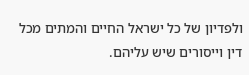ולפדיון של כל ישראל החיים והמתים מכל דין וייסורים שיש עליהם.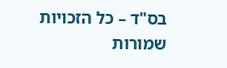בס"ד – כל הזכויות שמורות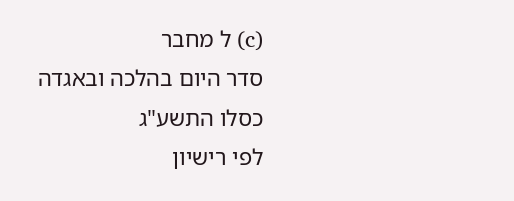(c) ל מחבר
סדר היום בהלכה ובאגדה
כסלו התשע"ג
לפי רישיון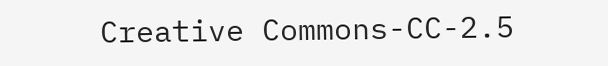Creative Commons-CC-2.5